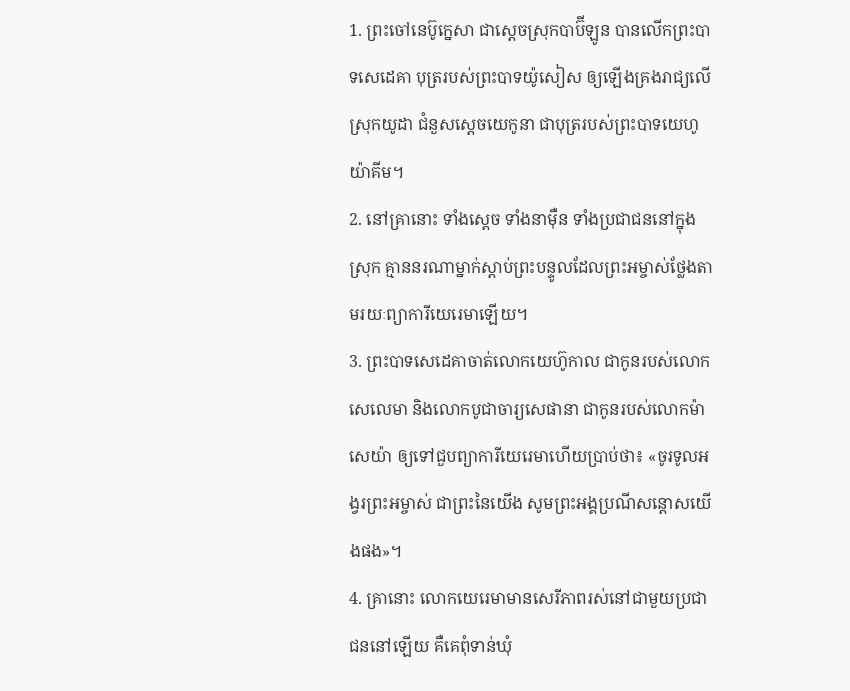1. ព្រះចៅនេប៊ូក្នេសា ជាស្ដេចស្រុកបាប៊ីឡូន បានលើកព្រះបាទសេដេគា បុត្ររបស់ព្រះបាទយ៉ូសៀស ឲ្យឡើងគ្រងរាជ្យលើស្រុកយូដា ជំនួសស្ដេចយេកូនា ជាបុត្ររបស់ព្រះបាទយេហូយ៉ាគីម។
2. នៅគ្រានោះ ទាំងស្ដេច ទាំងនាម៉ឺន ទាំងប្រជាជននៅក្នុងស្រុក គ្មាននរណាម្នាក់ស្ដាប់ព្រះបន្ទូលដែលព្រះអម្ចាស់ថ្លែងតាមរយៈព្យាការីយេរេមាឡើយ។
3. ព្រះបាទសេដេគាចាត់លោកយេហ៊ូកាល ជាកូនរបស់លោកសេលេមា និងលោកបូជាចារ្យសេផានា ជាកូនរបស់លោកម៉ាសេយ៉ា ឲ្យទៅជួបព្យាការីយេរេមាហើយប្រាប់ថា៖ «ចូរទូលអង្វរព្រះអម្ចាស់ ជាព្រះនៃយើង សូមព្រះអង្គប្រណីសន្ដោសយើងផង»។
4. គ្រានោះ លោកយេរេមាមានសេរីភាពរស់នៅជាមួយប្រជាជននៅឡើយ គឺគេពុំទាន់ឃុំ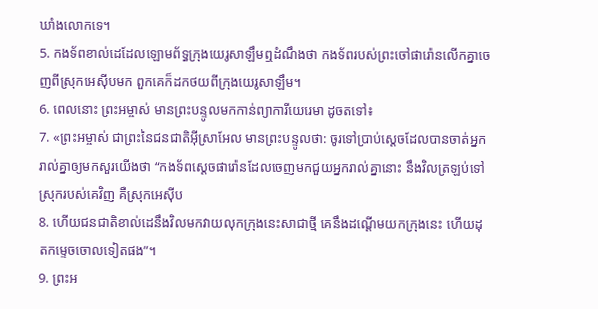ឃាំងលោកទេ។
5. កងទ័ពខាល់ដេដែលឡោមព័ទ្ធក្រុងយេរូសាឡឹមឮដំណឹងថា កងទ័ពរបស់ព្រះចៅផារ៉ោនលើកគ្នាចេញពីស្រុកអេស៊ីបមក ពួកគេក៏ដកថយពីក្រុងយេរូសាឡឹម។
6. ពេលនោះ ព្រះអម្ចាស់ មានព្រះបន្ទូលមកកាន់ព្យាការីយេរេមា ដូចតទៅ៖
7. «ព្រះអម្ចាស់ ជាព្រះនៃជនជាតិអ៊ីស្រាអែល មានព្រះបន្ទូលថា: ចូរទៅប្រាប់ស្ដេចដែលបានចាត់អ្នករាល់គ្នាឲ្យមកសួរយើងថា “កងទ័ពស្ដេចផារ៉ោនដែលចេញមកជួយអ្នករាល់គ្នានោះ នឹងវិលត្រឡប់ទៅស្រុករបស់គេវិញ គឺស្រុកអេស៊ីប
8. ហើយជនជាតិខាល់ដេនឹងវិលមកវាយលុកក្រុងនេះសាជាថ្មី គេនឹងដណ្ដើមយកក្រុងនេះ ហើយដុតកម្ទេចចោលទៀតផង”។
9. ព្រះអ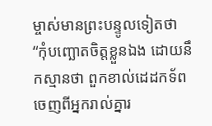ម្ចាស់មានព្រះបន្ទូលទៀតថា “កុំបញ្ឆោតចិត្តខ្លួនឯង ដោយនឹកស្មានថា ពួកខាល់ដេដកទ័ពចេញពីអ្នករាល់គ្នារ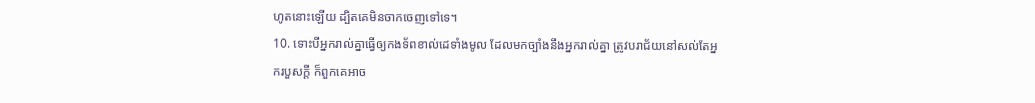ហូតនោះឡើយ ដ្បិតគេមិនចាកចេញទៅទេ។
10. ទោះបីអ្នករាល់គ្នាធ្វើឲ្យកងទ័ពខាល់ដេទាំងមូល ដែលមកច្បាំងនឹងអ្នករាល់គ្នា ត្រូវបរាជ័យនៅសល់តែអ្នករបួសក្ដី ក៏ពួកគេអាច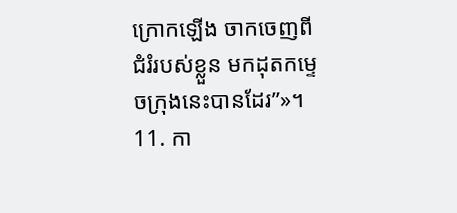ក្រោកឡើង ចាកចេញពីជំរំរបស់ខ្លួន មកដុតកម្ទេចក្រុងនេះបានដែរ”»។
11. កា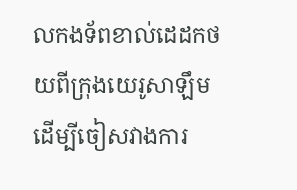លកងទ័ពខាល់ដេដកថយពីក្រុងយេរូសាឡឹម ដើម្បីចៀសវាងការ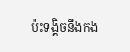ប៉ះទង្គិចនឹងកង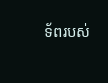ទ័ពរបស់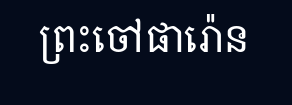ព្រះចៅផារ៉ោន